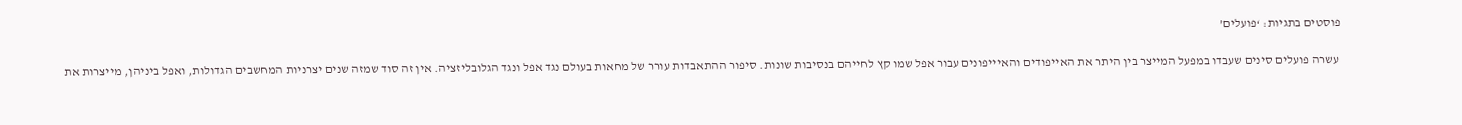פוסטים בתגיות: ‘פועלים’

 עשרה פועלים סינים שעבדו במפעל המייצר בין היתר את האייפודים והאיייפונים עבור אפל שמו קץ לחייהם בנסיבות שונות. סיפור ההתאבדות עורר של מחאות בעולם נגד אפל ונגד הגלובליזציה. אין זה סוד שמזה שנים יצרניות המחשבים הגדולות, ואפל ביניהן, מייצרות את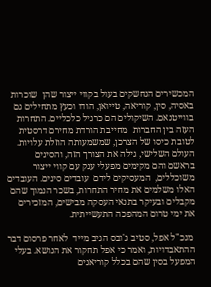המכשירים הנחשקים בעול בקווי ייצור שהן  שוכרות באסיה, סין, קוריאה, טייואן, הודו וכעץ מתחילים גם בווייטנאם. השיקולים הם כרגיל כלכליים. התחרות העזה בין החברות  מחייבת הורדת מחירם דרסטית לטובת כיסו של הצרכן, שמשמעותה הוזלת עלויות. העולם השלישי, גילה את הצורך הזה, והסינים  בראשם והם מקימים מפעלי ענק עם קווי ייצור משוכללים,  המעסיקים לידם  עובדים סינים. העובדים האלו משלמים את מחיר התחרות, בשכר הנמוך שהם מקבלים ובעיקר בתנאי העסקה מבישים, המזכירים את ימי טרום המהפכה התעשייתית.

 מנכ"ל אפל, סטיב ג'ובס הגיב מייד  לאחר פרסום דבר ההתאבדויות, ואמר כי אפל תחקור את הנושא. בעלי המפעל בסין שהם בכלל קוריאנים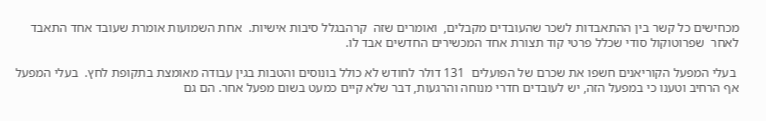מכחישים כל קשר בין ההתאבדות לשכר שהעובדים מקבלים,  ואומרים שזה  קרהבגלל סיבות אישיות.  אחת השמועות אומרת שעובד אחד התאבד לאחר  שפרוטוקול סודי שכלל פרטי קוד תצורת אחד המכשירים החדשים אבד לו.

 בעלי המפעל הקוריאנים חשפו את שכרם של הפועלים  131 דולר לחודש לא כולל בונוסים והטבות בגין עבודה מאומצת בתקופת לחץ.  בעלי המפעל אף הרחיב וטענו כי במפעל הזה, יש לעובדים חדרי מנוחה והרגעות, דבר שלא קיים כמעט בשום מפעל אחר. הם גם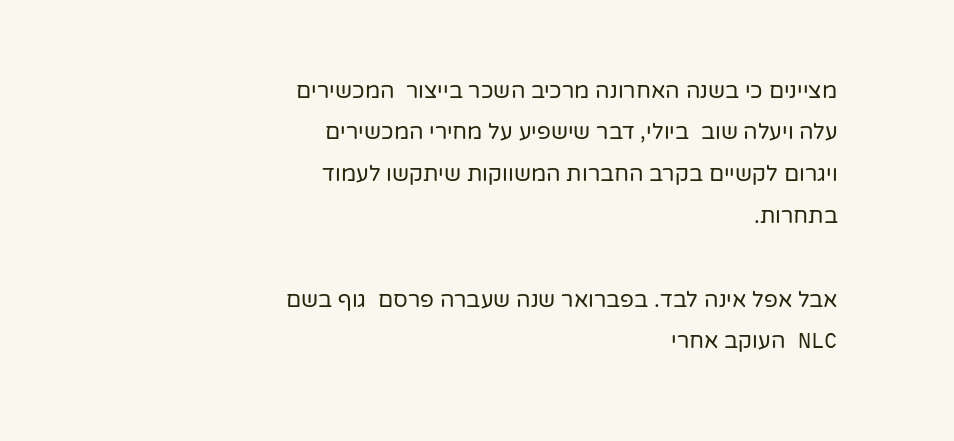מציינים כי בשנה האחרונה מרכיב השכר בייצור  המכשירים עלה ויעלה שוב  ביולי, דבר שישפיע על מחירי המכשירים ויגרום לקשיים בקרב החברות המשווקות שיתקשו לעמוד בתחרות.

אבל אפל אינה לבד. בפברואר שנה שעברה פרסם  גוף בשם NLC העוקב אחרי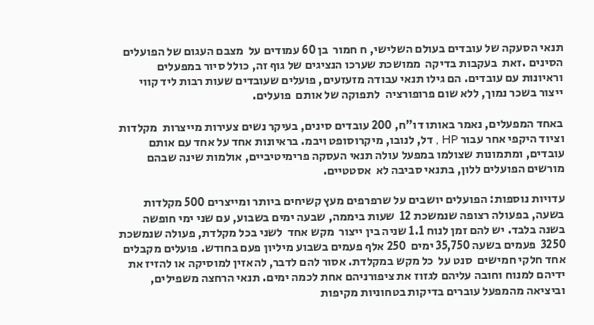תנאי הסעקה של עובדים בעולם השלישי, ח חמור  בן 60 עמודים על  מצבם העגום של הפועלים הסינים .זאת  בעקבות בדיקה  ממושכת שערכו הנציגים של גוף זה, כולל סיור במפעלים וראיונות עם עובדים. הם גילו תנאי עבודה מזעזעים, פועלים שעובדים שעות רבות ליד קווי ייצור בשכר נמוך, ללא שום פרופורציה  לתפוקה של אותם  פועלים.

באחד המפעלים, נאמר באותו דו"ח, 200 עובדים סינים, בעיקר נשים צעירות מייצרות  מקלדות וציוד היקפי אחר עבור HP , דל, לנובו, מיקרוסופט ויבמ. בראיונות אחד על אחד עם אותם עובדים, ומתמונות שצולמו במפעל עולה תנאי העסקה פרימיטיביים, אולמות שינה שבהם מורשים הפועלים ללון, בתנאי סביבה לא  אסטטיים.

עדויות נוספות: הפועלים יושבים על שרפרפים מעץ קשיחים ביותר ומייצרים 500 מקלדות בשעה, בפעולה רצופה שנמשכת 12  שעות ביממה, שבעה ימים בשבוע, עם שני ימי חופשה בשנה בלבד. יש להם זמן לנוח 1.1 שניה בין ייצור  מקש אחד  לשני בכל מקלדת, פעולה שנמשכת 3250  פעמים בשעה 35,750 ימים  250 אלף פעמים בשבוע מיליון פעם בחודש. פועלים מקבלים אחד חלקי חמישים  סנט על  כל מקש במקלדת. אסור להם לדבר, להאזין למוסיקה או להזיז את ידיהם למנוח וחובה עליהם לגזוז את ציפורניהם אחת לכמה ימים. תנאי הרחצה משפילים,  וביציאה מהמפעל עוברים בדיקות בטחוניות מקיפות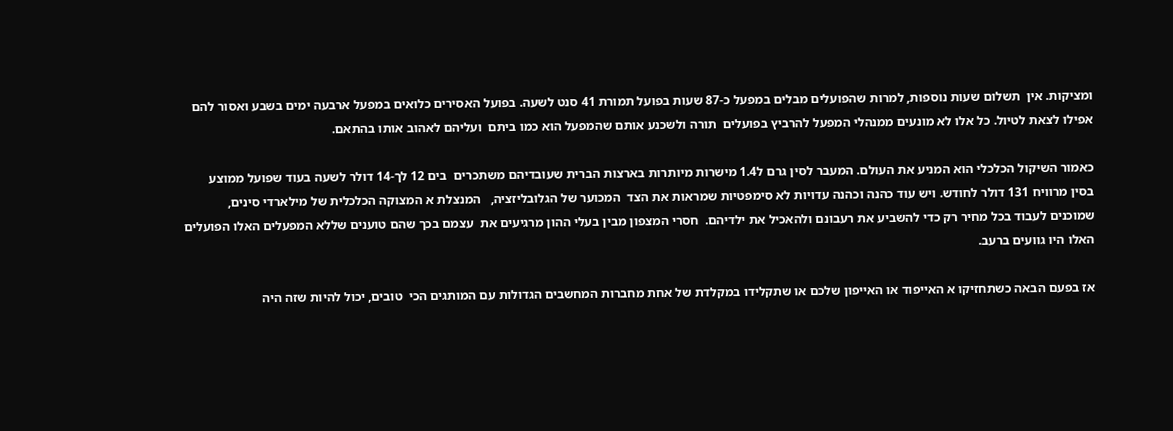ומציקות. אין  תשלום שעות נוספות, למרות שהפועלים מבלים במפעל כ-87 שעות בפועל תמורת 41 סנט לשעה. בפועל האסירים כלואים במפעל ארבעה ימים בשבע ואסור להם אפילו לצאת לטיול. כל אלו לא מונעים ממנהלי המפעל להרביץ בפועלים  תורה ולשכנע אותם שהמפעל הוא כמו ביתם  ועליהם לאהוב אותו בהתאם.

כאמור השיקול הכלכלי הוא המניע את העולם. המעבר לסין גרם ל1.4 מישרות מיותרות בארצות הברית שעובדיהם משתכרים  בים 12 לך-14 דולר לשעה בעוד שפועל ממוצע  בסין מרוויח 131 דולר לחודש. ויש עוד כהנה וכהנה עדויות לא סימפטיות שמראות את הצד  המכוער של הגלובליזציה,   המנצלת א המצוקה הכלכלית של מילארדי סינים, שמוכנים לעבוד בכל מחיר רק כדי להשביע את רעבונם ולהאכיל את ילדיהם.  חסרי המצפון מבין בעלי ההון מרגיעים את  עצמם בכך שהם טוענים שללא המפעלים האלו הפועלים האלו היו גוועים ברעב.

אז בפעם הבאה כשתחזיקו א האייפוד או האייפון שלכם או שתקלידו במקלדת של אחת מחברות המחשבים הגדולות עם המותגים הכי  טובים, יכול להיות שזה היה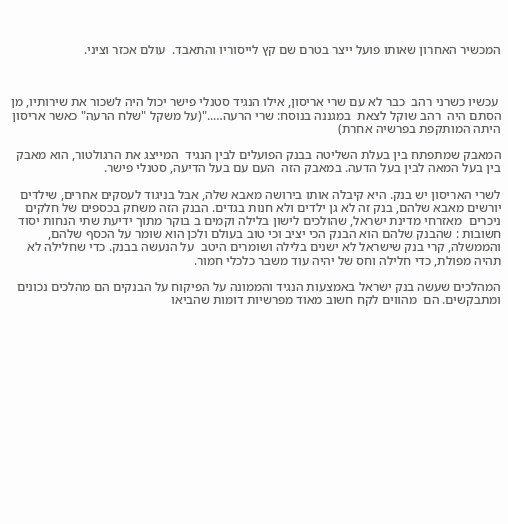המכשיר האחרון שאותו פועל ייצר בטרם שם קץ לייסוריו והתאבד.  עולם אכזר וציני.



 עכשיו כשרני רהב  כבר לא עם שרי אריסון, אילו הנגיד סטנלי פישר יכול היה לשכור את שירותיו, מן הסתם היה  רהב שוקל לצאת  במגננה בנוסח: שרי הרעה….."(על משקל "שלח הרעה" כאשר אריסון היתה המותקפת בפרשיה אחרת)

המאבק שמתפתח בין בעלת השליטה בבנק הפועלים לבין הנגיד  המייצג את הרגולטור, הוא מאבק בין בעל המאה לבין בעל הדעה. במאבק הזה  העם עם בעל הדיעה, סטנלי פישר.

לשרי האריסון יש בנק. היא קיבלה אותו בירושה מאבא שלה, אבל בניגוד לעסקים אחרים, שילדים יורשים מאבא שלהם, בנק זה לא גן ילדים ולא חנות בגדים. הבנק הזה משחק בכספים של חלקים ניכרים  מאזרחי מדינת ישראל, שהולכים לישון בלילה וקמים ב בוקר מתוך ידיעת שתי הנחות יסוד חשובות : שהבנק שלהם הוא הבנק הכי יציב וכי טוב בעולם ולכן הוא שומר על הכסף שלהם, והממשלה, קרי בנק שישראל לא ישנים בלילה ושומרים היטב  על הנעשה בבנק. כדי שחלילה לא תהיה מפולת, כדי חלילה וחס של יהיה עוד משבר כלכלי חמור.

המהלכים שעשה בנק ישראל באמצעות הנגיד והממונה על הפיקוח על הבנקים הם מהלכים נכונים ומתבקשים. הם  מהווים לקח חשוב מאוד מפרשיות דומות שהביאו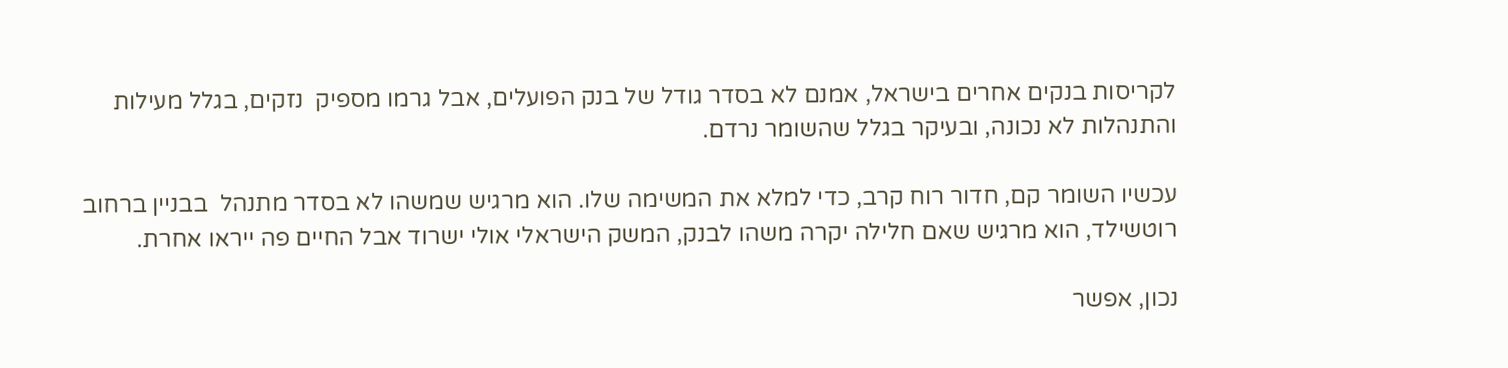לקריסות בנקים אחרים בישראל, אמנם לא בסדר גודל של בנק הפועלים, אבל גרמו מספיק  נזקים, בגלל מעילות והתנהלות לא נכונה, ובעיקר בגלל שהשומר נרדם.

עכשיו השומר קם, חדור רוח קרב, כדי למלא את המשימה שלו. הוא מרגיש שמשהו לא בסדר מתנהל  בבניין ברחוב רוטשילד, הוא מרגיש שאם חלילה יקרה משהו לבנק, המשק הישראלי אולי ישרוד אבל החיים פה ייראו אחרת.

נכון, אפשר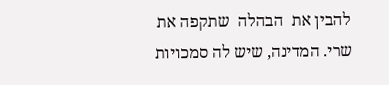להבין את  הבהלה  שתקפה את שרי. המדינה, שיש לה סמכויות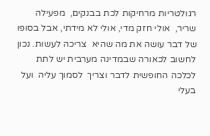רגולטריות מרחיקות לכת בבנקים,  מפעילה שריר,  אולי חזק מדי, אולי לא מידתי, אבל בסופו של דבר עושה את מה שהיא  צריכה לעשות. נכון לחשוב לכאורה שבמדינה מערבית יש לתת לכלכה החופשית לדבר וצריך  לסמוך עליה  ועל בעלי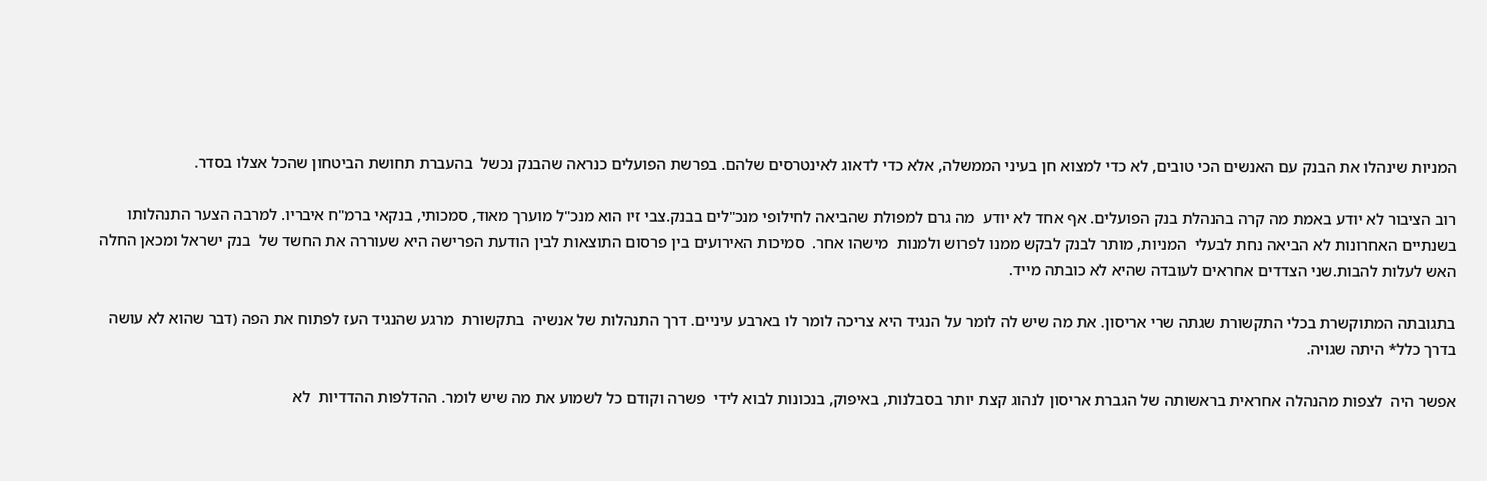המניות שינהלו את הבנק עם האנשים הכי טובים, לא כדי למצוא חן בעיני הממשלה, אלא כדי לדאוג לאינטרסים שלהם. בפרשת הפועלים כנראה שהבנק נכשל  בהעברת תחושת הביטחון שהכל אצלו בסדר.

רוב הציבור לא יודע באמת מה קרה בהנהלת בנק הפועלים. אף אחד לא יודע  מה גרם למפולת שהביאה לחילופי מנכ"לים בבנק.צבי זיו הוא מנכ"ל מוערך מאוד, סמכותי, בנקאי ברמ"ח איבריו. למרבה הצער התנהלותו בשנתיים האחרונות לא הביאה נחת לבעלי  המניות, מותר לבנק לבקש ממנו לפרוש ולמנות  מישהו אחר.  סמיכות האירועים בין פרסום התוצאות לבין הודעת הפרישה היא שעוררה את החשד של  בנק ישראל ומכאן החלה  האש לעלות להבות.שני הצדדים אחראים לעובדה שהיא לא כובתה מייד.

בתגובתה המתוקשרת בכלי התקשורת שגתה שרי אריסון. את מה שיש לה לומר על הנגיד היא צריכה לומר לו בארבע עיניים. דרך התנהלות של אנשיה  בתקשורת  מרגע שהנגיד העז לפתוח את הפה (דבר שהוא לא עושה בדרך כלל* היתה שגויה.

אפשר היה  לצפות מהנהלה אחראית בראשותה של הגברת אריסון לנהוג קצת יותר בסבלנות, באיפוק, בנכונות לבוא לידי  פשרה וקודם כל לשמוע את מה שיש לומר. ההדלפות ההדדיות  לא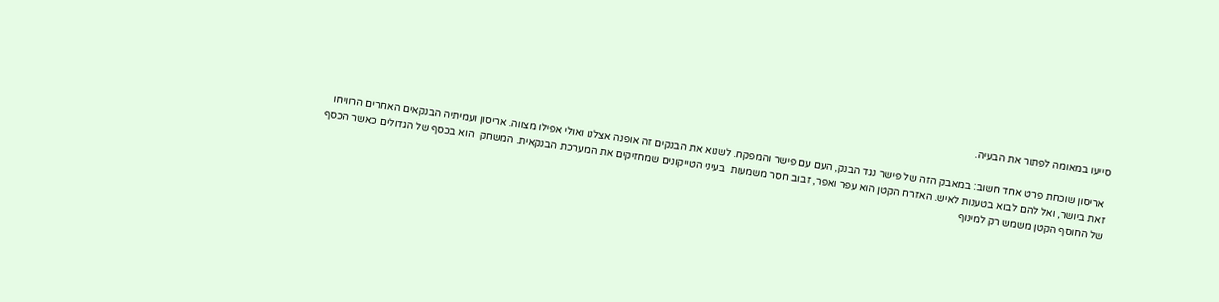סייעו במאומה לפתור את הבעיה.

 אריסון שוכחת פרט אחד חשוב: במאבק הזה של פישר נגד הבנק, העם עם פישר והמפקח. לשנוא את הבנקים זה אופנה אצלנו ואולי אפילו מצווה. אריסון ועמיתיה הבנקאים האחרים הרוויחו זאת ביושר, ואל להם לבוא בטענות לאיש. האזרח הקטן הוא עפר ואפר, זבוב חסר משמעות  בעיני הטייקונים שמחזיקים את המערכת הבנקאית. המשחק  הוא בכסף של הגדולים כאשר הכסף של החוסף הקטן משמש רק למינוף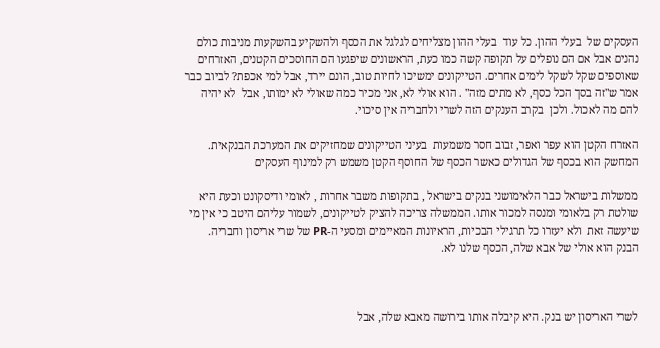העסקים של  בעלי ההון. כל עוד  בעלי ההון מצליחים לגלגל את הכסף ולהשקיע בהשקעות מניבות כולם נהנים אבל אם הם נופלים על תקופה קשה כמו כעת, הראשונים שיפגעו הם החוסכים הקטנים, האזרחים  שאוספים שקל לשקל לימים אחרים. הטייקונים ימשיכו לחיות טוב, הונם יירד, אבל למי אכפת? לביוב כבר אמר ש"זה בסך הכל כסף, לא מתים מזה" . הוא אולי לא, אני מכיר כמה שאולי לא ימותו, אבל  לא יהיה להם מה לאכול. ולכן  בקרב הענקים הזה לשרי ולחבריה אין סיכוי.

האזרח הקטן הוא עפר ואפר, זבוב חסר משמעות  בעיני הטייקונים שמחזיקים את המערכת הבנקאית. המחשק הוא בכסף של הגדולים כאשר הכסף של החוסף הקטן משמש רק למינוף העסקים

ממשלות בישראל כבר הלאימושני בנקים בישראל , בתקופות משבר אחרות , לאומי ודיסקונט וכעת היא שולטת רק בלאומי ומנסה למכור אותו. הממשלה צריכה להציק לטייקונים, לשמור עליהם היטב כי אין מי שיעשה זאת  ולא יעזרו כל תרגילי הבכיות, הראיונות המאיימים ומסעי ה-PR של שרי אריסון וחבריה. הבנק הוא אולי של אבא שלה, הכסף שלנו לא.



לשרי האריסון יש בנק. היא קיבלה אותו בירושה מאבא שלה, אבל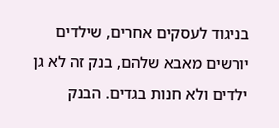בניגוד לעסקים אחרים, שילדים יורשים מאבא שלהם, בנק זה לא גן ילדים ולא חנות בגדים. הבנק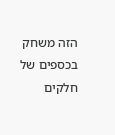הזה משחק בכספים של חלקים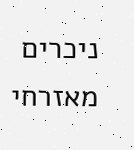ניכרים  מאזרחי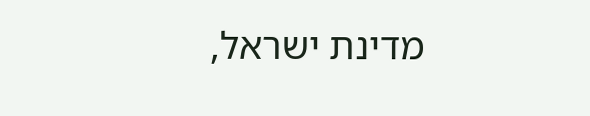מדינת ישראל,